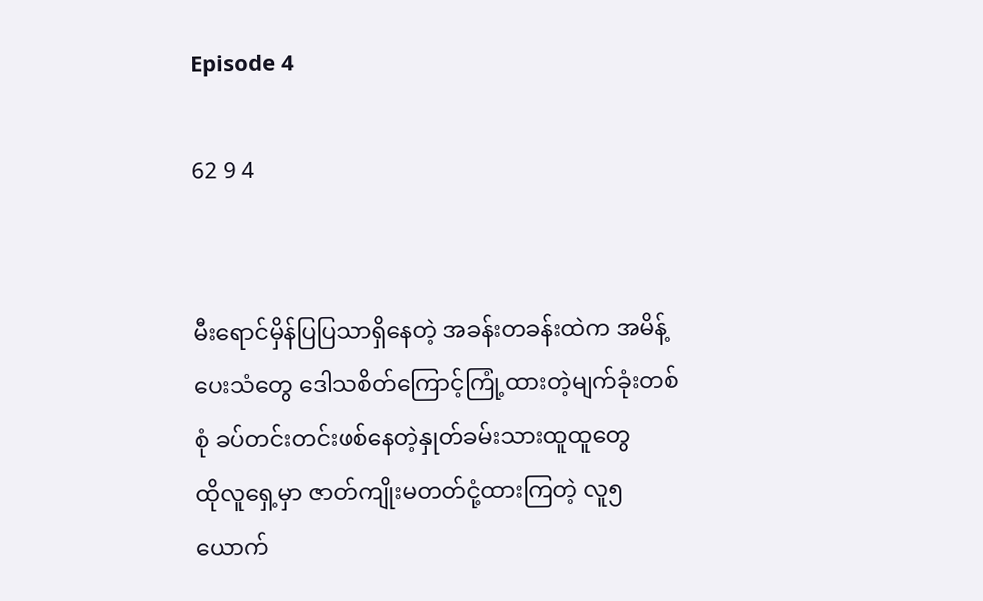Episode 4

62 9 4


မီးရောင်မှိန်ပြပြသာရှိနေတဲ့ အခန်းတခန်းထဲက အမိန့်ပေးသံတွေ ဒေါသစိတ်ကြောင့်ကြုံ့ထားတဲ့မျက်ခုံးတစ်စုံ ခပ်တင်းတင်းဖစ်နေတဲ့နှုတ်ခမ်းသားထူထူတွေ
ထိုလူရှေ့မှာ ဇာတ်ကျိုးမတတ်ငုံ့ထားကြတဲ့ လူ၅ယောက်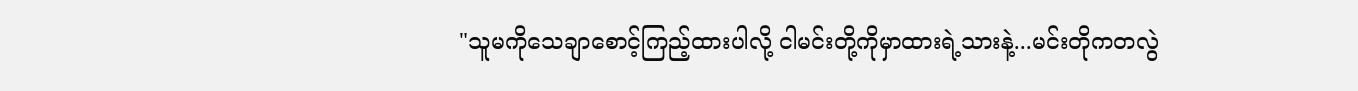"သူမကိုသေချာစောင့်ကြည့်ထားပါလို့ ငါမင်းတို့ကိုမှာထားရဲ့သားနဲ့...မင်းတိုကတလွဲ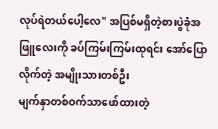လုပ်ရဲတယ်ပေါ့လေ" အပြစ်မရှိတဲ့စားပွဲခုံအဖြူလေးကို ခပ်ကြမ်းကြမ်းထုရင်း အော်ပြောလိုက်တဲ့ အမျိုးသားတစ်ဦး
မျက်နှာတစ်ဝက်သာဖော်ထားတဲ့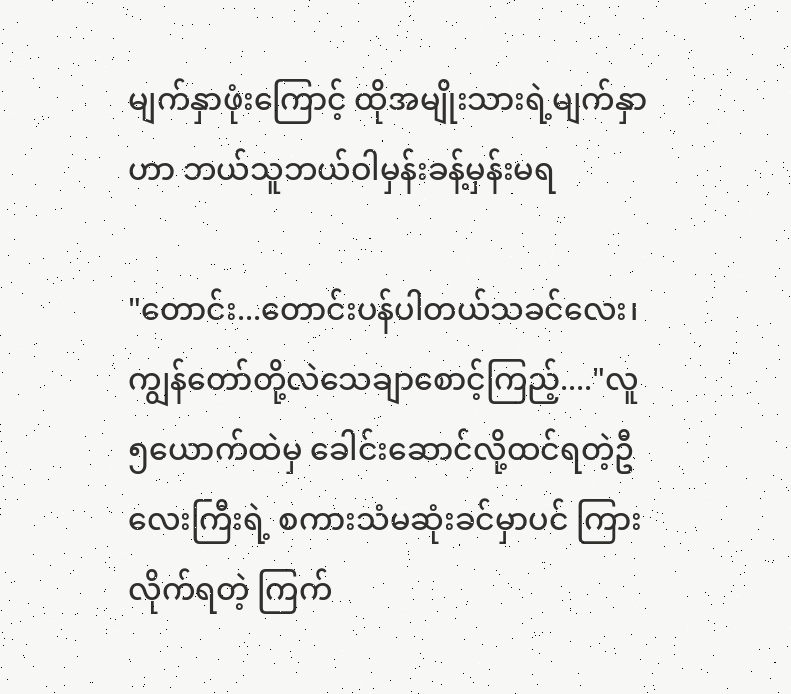မျက်နှာဖုံးကြောင့် ထိုအမျိုးသားရဲ့မျက်နှာဟာ ဘယ်သူဘယ်ဝါမှန်းခန့်မှန်းမရ

"တောင်း...တောင်းပန်ပါတယ်သခင်လေး၊ ကျွန်တော်တို့လဲသေချာစောင့်ကြည့်...."လူ၅ယောက်ထဲမှ ခေါင်းဆောင်လို့ထင်ရတဲ့ဦလေးကြီးရဲ့ စကားသံမဆုံးခင်မှာပင် ကြားလိုက်ရတဲ့ ကြက်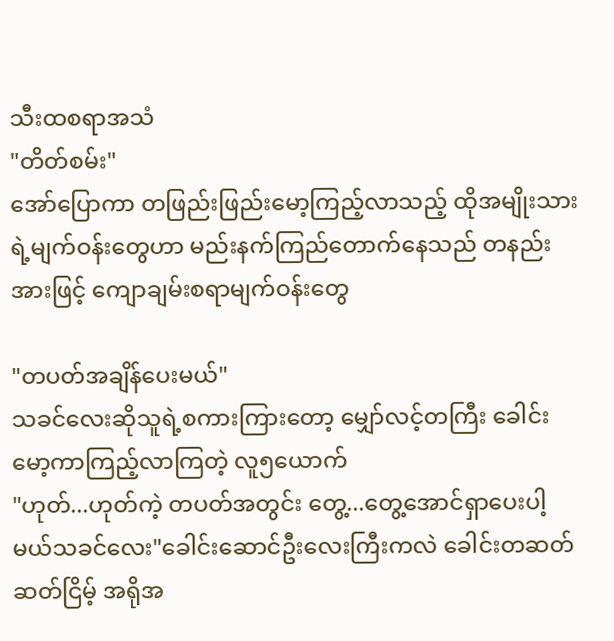သီးထစရာအသံ
"တိတ်စမ်း"
အော်ပြောကာ တဖြည်းဖြည်းမော့ကြည့်လာသည့် ထိုအမျိုးသားရဲ့မျက်ဝန်းတွေဟာ မည်းနက်ကြည်တောက်နေသည် တနည်းအားဖြင့် ကျောချမ်းစရာမျက်ဝန်းတွေ

"တပတ်အချိန်ပေးမယ်"
သခင်လေးဆိုသူရဲ့စကားကြားတော့ မျှော်လင့်တကြီး ခေါင်းမော့ကာကြည့်လာကြတဲ့ လူ၅ယောက်
"ဟုတ်...ဟုတ်ကဲ့ တပတ်အတွင်း တွေ့...တွေ့အောင်ရှာပေးပါ့မယ်သခင်လေး"ခေါင်းဆောင်ဦးလေးကြီးကလဲ ခေါင်းတဆတ်ဆတ်ငြိမ့် အရိုအ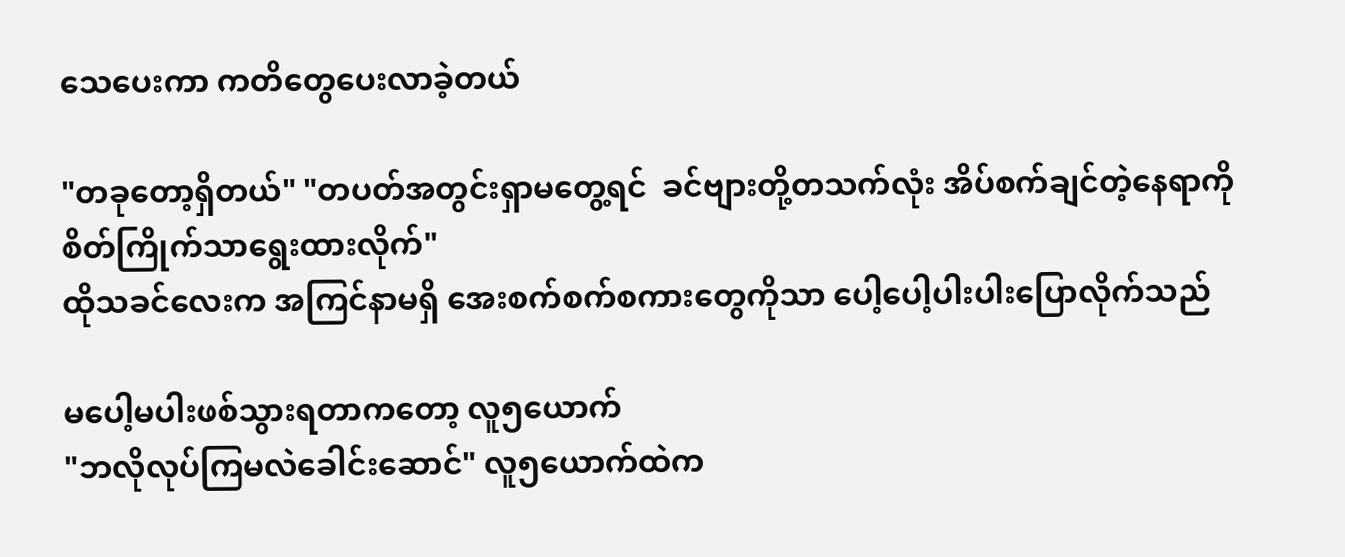သေပေးကာ ကတိတွေပေးလာခဲ့တယ်

"တခုတော့ရှိတယ်" "တပတ်အတွင်းရှာမတွေ့ရင်  ခင်ဗျားတို့တသက်လုံး အိပ်စက်ချင်တဲ့နေရာကို စိတ်ကြိုက်သာရွေးထားလိုက်"
ထိုသခင်လေးက အကြင်နာမရှိ အေးစက်စက်စကားတွေကိုသာ ပေါ့ပေါ့ပါးပါးပြောလိုက်သည်

မပေါ့မပါးဖစ်သွားရတာကတော့ လူ၅ယောက်
"ဘလိုလုပ်ကြမလဲခေါင်းဆောင်" လူ၅ယောက်ထဲက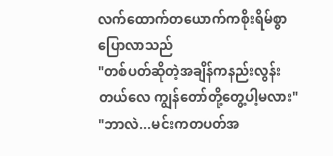လက်ထောက်တယောက်ကစိုးရိမ်စွာပြောလာသည်
"တစ်ပတ်ဆိုတဲ့အချိန်ကနည်းလွန်းတယ်လေ ကျွန်တော်တို့တွေ့ပါ့မလား"
"ဘာလဲ...မင်းကတပတ်အ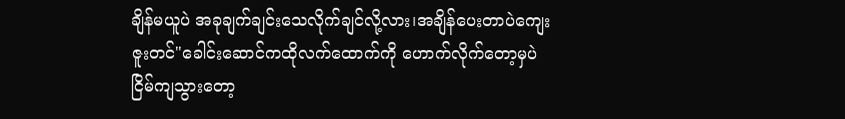ချိန်မယူပဲ အခုချက်ချင်းသေလိုက်ချင်လို့လား၊အချိန်ပေးတာပဲကျေးဇူးတင်"ခေါင်းဆောင်ကထိုလက်ထောက်ကို ဟောက်လိုက်တော့မှပဲငြိမ်ကျသွားတော့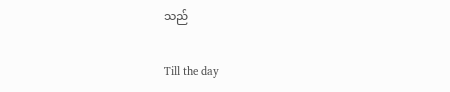သည်

Till the day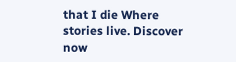that I die Where stories live. Discover now